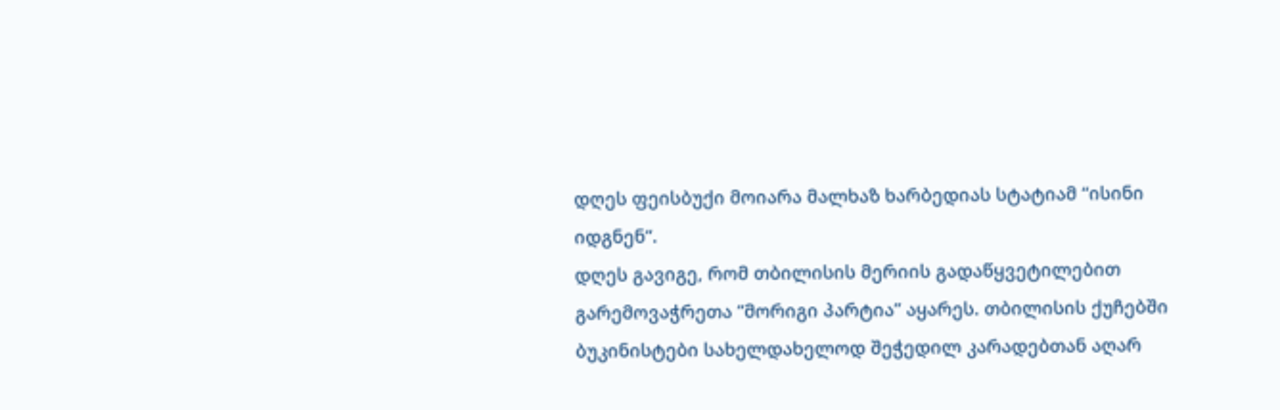დღეს ფეისბუქი მოიარა მალხაზ ხარბედიას სტატიამ “ისინი იდგნენ“.
დღეს გავიგე, რომ თბილისის მერიის გადაწყვეტილებით გარემოვაჭრეთა “მორიგი პარტია” აყარეს. თბილისის ქუჩებში ბუკინისტები სახელდახელოდ შეჭედილ კარადებთან აღარ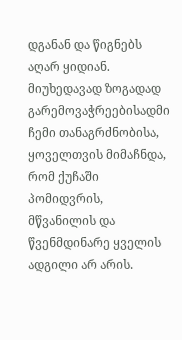დგანან და წიგნებს აღარ ყიდიან.
მიუხედავად ზოგადად გარემოვაჭრეებისადმი ჩემი თანაგრძნობისა, ყოველთვის მიმაჩნდა, რომ ქუჩაში პომიდვრის, მწვანილის და წვენმდინარე ყველის ადგილი არ არის.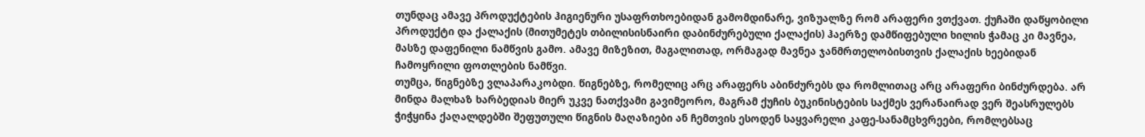თუნდაც ამავე პროდუქტების ჰიგიენური უსაფრთხოებიდან გამომდინარე, ვიზუალზე რომ არაფერი ვთქვათ. ქუჩაში დაწყობილი პროდუქტი და ქალაქის (მითუმეტეს თბილისისნაირი დაბინძურებული ქალაქის) ჰაერზე დამწიფებული ხილის ჭამაც კი მავნეა, მასზე დაფენილი ნამწვის გამო. ამავე მიზეზით, მაგალითად, ორმაგად მავნეა ჯანმრთელობისთვის ქალაქის ხეებიდან ჩამოყრილი ფოთლების ნამწვი.
თუმცა, წიგნებზე ვლაპარაკობდი. წიგნებზე, რომელიც არც არაფერს აბინძურებს და რომლითაც არც არაფერი ბინძურდება. არ მინდა მალხაზ ხარბედიას მიერ უკვე ნათქვამი გავიმეორო, მაგრამ ქუჩის ბუკინისტების საქმეს ვერანაირად ვერ შეასრულებს ჭიჭყინა ქაღალდებში შეფუთული წიგნის მაღაზიები ან ჩემთვის ესოდენ საყვარელი კაფე-სანამცხვრეები, რომლებსაც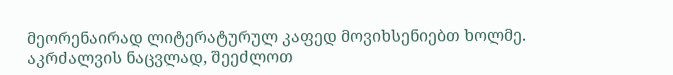მეორენაირად ლიტერატურულ კაფედ მოვიხსენიებთ ხოლმე.
აკრძალვის ნაცვლად, შეეძლოთ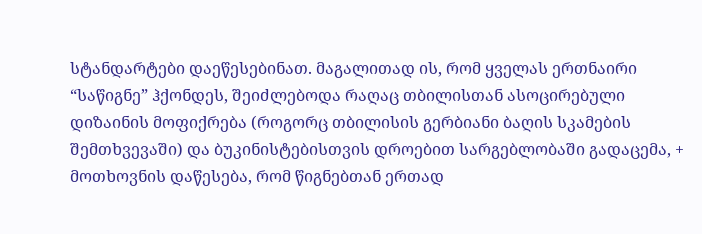სტანდარტები დაეწესებინათ. მაგალითად ის, რომ ყველას ერთნაირი “საწიგნე” ჰქონდეს, შეიძლებოდა რაღაც თბილისთან ასოცირებული დიზაინის მოფიქრება (როგორც თბილისის გერბიანი ბაღის სკამების შემთხვევაში) და ბუკინისტებისთვის დროებით სარგებლობაში გადაცემა, + მოთხოვნის დაწესება, რომ წიგნებთან ერთად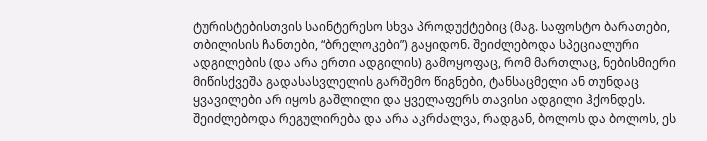ტურისტებისთვის საინტერესო სხვა პროდუქტებიც (მაგ. საფოსტო ბარათები, თბილისის ჩანთები, “ბრელოკები”) გაყიდონ. შეიძლებოდა სპეციალური ადგილების (და არა ერთი ადგილის) გამოყოფაც, რომ მართლაც, ნებისმიერი მიწისქვეშა გადასასვლელის გარშემო წიგნები, ტანსაცმელი ან თუნდაც ყვავილები არ იყოს გაშლილი და ყველაფერს თავისი ადგილი ჰქონდეს.
შეიძლებოდა რეგულირება და არა აკრძალვა, რადგან, ბოლოს და ბოლოს, ეს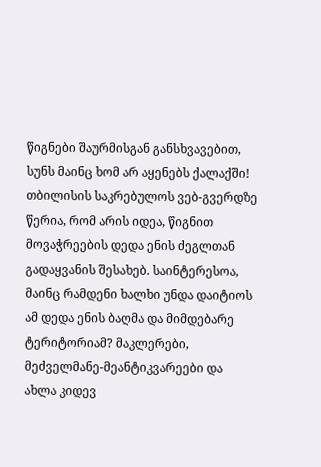წიგნები შაურმისგან განსხვავებით, სუნს მაინც ხომ არ აყენებს ქალაქში!
თბილისის საკრებულოს ვებ-გვერდზე წერია, რომ არის იდეა, წიგნით მოვაჭრეების დედა ენის ძეგლთან გადაყვანის შესახებ. საინტერესოა, მაინც რამდენი ხალხი უნდა დაიტიოს ამ დედა ენის ბაღმა და მიმდებარე ტერიტორიამ? მაკლერები, მეძველმანე-მეანტიკვარეები და ახლა კიდევ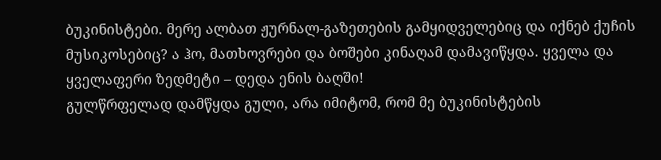ბუკინისტები. მერე ალბათ ჟურნალ-გაზეთების გამყიდველებიც და იქნებ ქუჩის მუსიკოსებიც? ა ჰო, მათხოვრები და ბოშები კინაღამ დამავიწყდა. ყველა და ყველაფერი ზედმეტი – დედა ენის ბაღში!
გულწრფელად დამწყდა გული, არა იმიტომ, რომ მე ბუკინისტების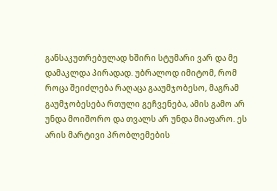განსაკუთრებულად ხშირი სტუმარი ვარ და მე დამაკლდა პირადად. უბრალოდ იმიტომ, რომ როცა შეიძლება რაღაცა გააუმჯობესო, მაგრამ გაუმჯობესება რთული გეჩვენება, ამის გამო არ უნდა მოიშორო და თვალს არ უნდა მიაფარო. ეს არის მარტივი პრობლემების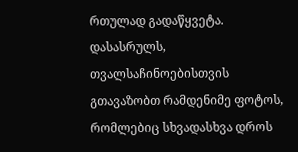რთულად გადაწყვეტა.
დასასრულს, თვალსაჩინოებისთვის გთავაზობთ რამდენიმე ფოტოს, რომლებიც სხვადასხვა დროს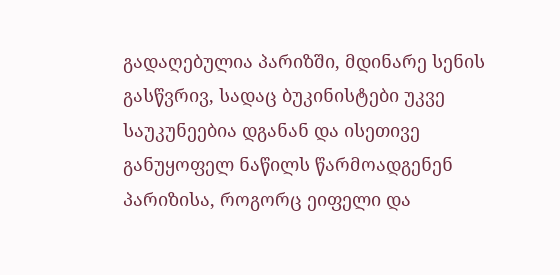გადაღებულია პარიზში, მდინარე სენის გასწვრივ, სადაც ბუკინისტები უკვე საუკუნეებია დგანან და ისეთივე განუყოფელ ნაწილს წარმოადგენენ პარიზისა, როგორც ეიფელი და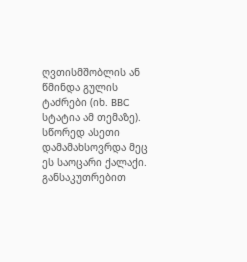ღვთისმშობლის ან წმინდა გულის ტაძრები (იხ. BBC სტატია ამ თემაზე).
სწორედ ასეთი დამამახსოვრდა მეც ეს საოცარი ქალაქი. განსაკუთრებით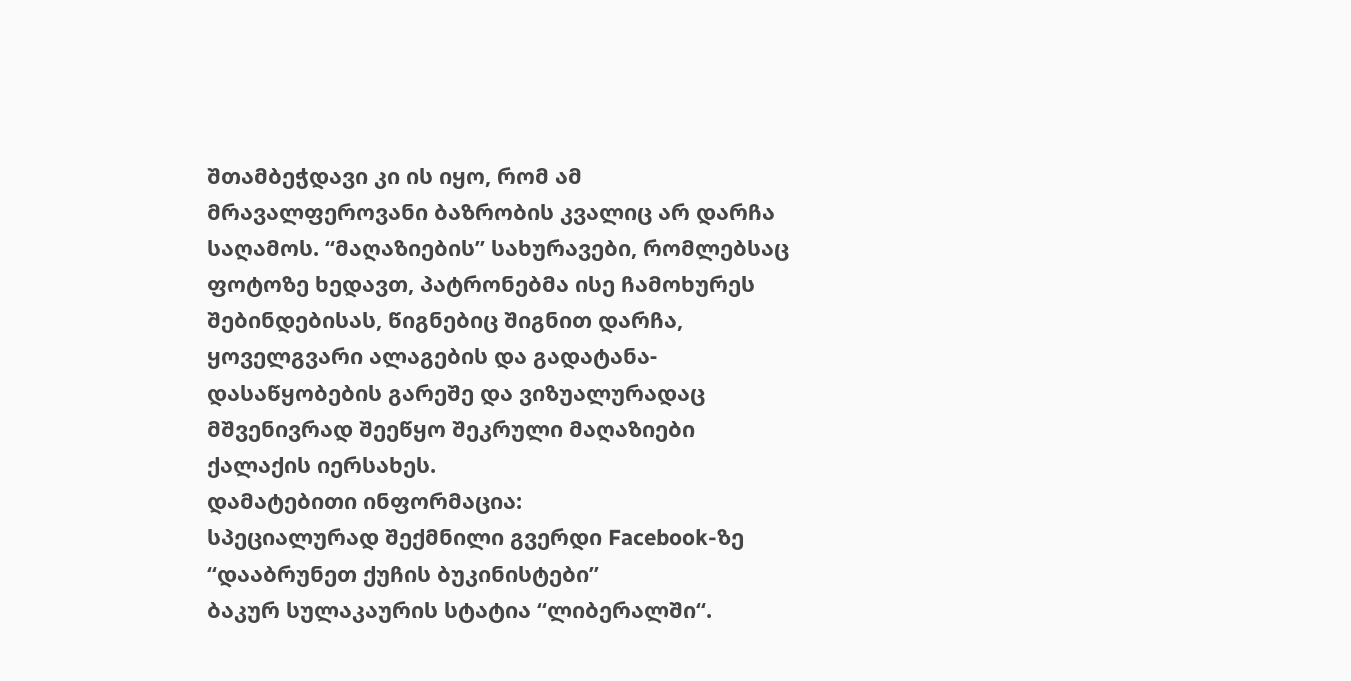შთამბეჭდავი კი ის იყო, რომ ამ მრავალფეროვანი ბაზრობის კვალიც არ დარჩა საღამოს. “მაღაზიების” სახურავები, რომლებსაც ფოტოზე ხედავთ, პატრონებმა ისე ჩამოხურეს შებინდებისას, წიგნებიც შიგნით დარჩა, ყოველგვარი ალაგების და გადატანა-დასაწყობების გარეშე და ვიზუალურადაც მშვენივრად შეეწყო შეკრული მაღაზიები ქალაქის იერსახეს.
დამატებითი ინფორმაცია:
სპეციალურად შექმნილი გვერდი Facebook-ზე “დააბრუნეთ ქუჩის ბუკინისტები”
ბაკურ სულაკაურის სტატია “ლიბერალში“.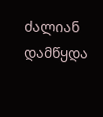ძალიან დამწყდა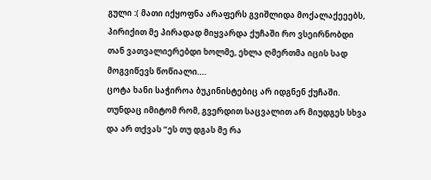გული :( მათი იქყოფნა არაფერს გვიშლიდა მოქალაქეეებს, პირიქით მე პირადად მიყვარდა ქუჩაში რო ვსეირნობდი თან ვათვალიერებდი ხოლმე, ეხლა ღმერთმა იცის სად მოგვიწევს წოწიალი….
ცოტა ხანი საჭიროა ბუკინისტებიც არ იდგნენ ქუჩაში. თუნდაც იმიტომ რომ, გვერდით საცვალით არ მიუდგეს სხვა და არ თქვას “ეს თუ დგას მე რა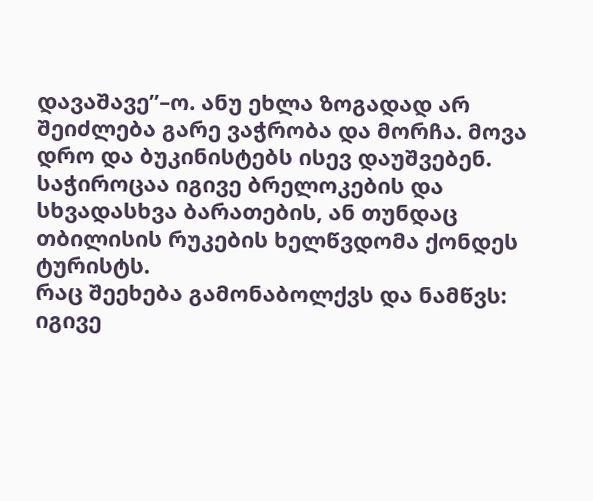დავაშავე”–ო. ანუ ეხლა ზოგადად არ შეიძლება გარე ვაჭრობა და მორჩა. მოვა დრო და ბუკინისტებს ისევ დაუშვებენ. საჭიროცაა იგივე ბრელოკების და სხვადასხვა ბარათების, ან თუნდაც თბილისის რუკების ხელწვდომა ქონდეს ტურისტს.
რაც შეეხება გამონაბოლქვს და ნამწვს: იგივე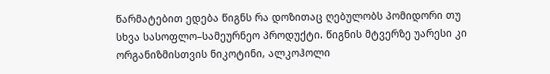წარმატებით ედება წიგნს რა დოზითაც ღებულობს პომიდორი თუ სხვა სასოფლო–სამეურნეო პროდუქტი. წიგნის მტვერზე უარესი კი ორგანიზმისთვის ნიკოტინი, ალკოჰოლი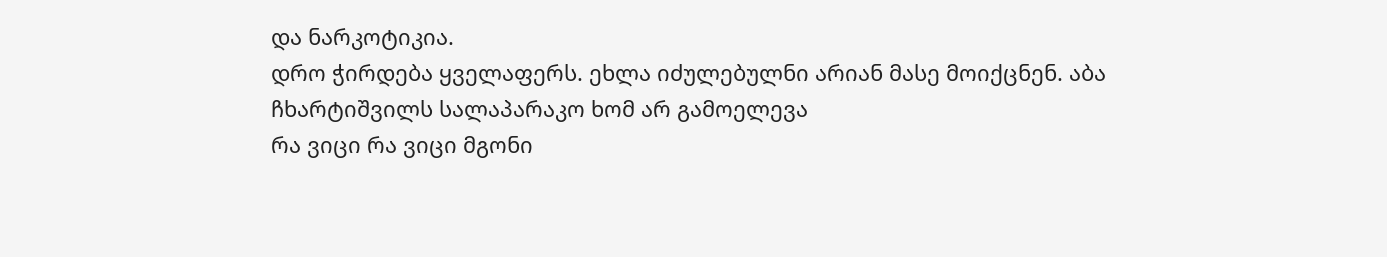და ნარკოტიკია.
დრო ჭირდება ყველაფერს. ეხლა იძულებულნი არიან მასე მოიქცნენ. აბა ჩხარტიშვილს სალაპარაკო ხომ არ გამოელევა
რა ვიცი რა ვიცი მგონი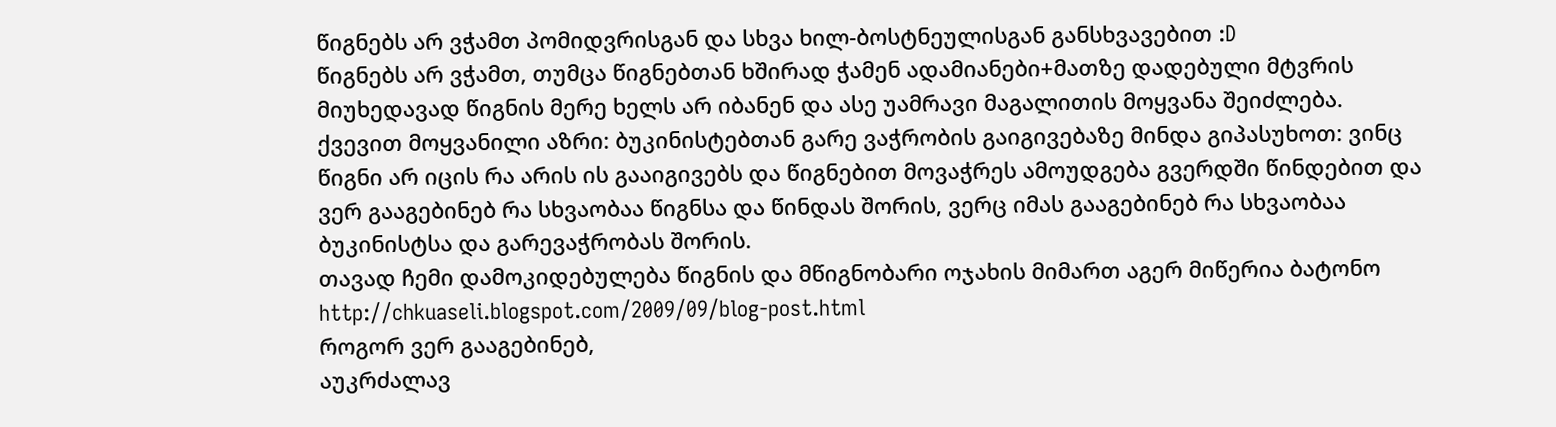წიგნებს არ ვჭამთ პომიდვრისგან და სხვა ხილ-ბოსტნეულისგან განსხვავებით :D
წიგნებს არ ვჭამთ, თუმცა წიგნებთან ხშირად ჭამენ ადამიანები+მათზე დადებული მტვრის მიუხედავად წიგნის მერე ხელს არ იბანენ და ასე უამრავი მაგალითის მოყვანა შეიძლება.
ქვევით მოყვანილი აზრი: ბუკინისტებთან გარე ვაჭრობის გაიგივებაზე მინდა გიპასუხოთ: ვინც წიგნი არ იცის რა არის ის გააიგივებს და წიგნებით მოვაჭრეს ამოუდგება გვერდში წინდებით და ვერ გააგებინებ რა სხვაობაა წიგნსა და წინდას შორის, ვერც იმას გააგებინებ რა სხვაობაა ბუკინისტსა და გარევაჭრობას შორის.
თავად ჩემი დამოკიდებულება წიგნის და მწიგნობარი ოჯახის მიმართ აგერ მიწერია ბატონო
http://chkuaseli.blogspot.com/2009/09/blog-post.html
როგორ ვერ გააგებინებ,
აუკრძალავ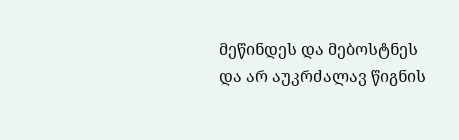მეწინდეს და მებოსტნეს და არ აუკრძალავ წიგნის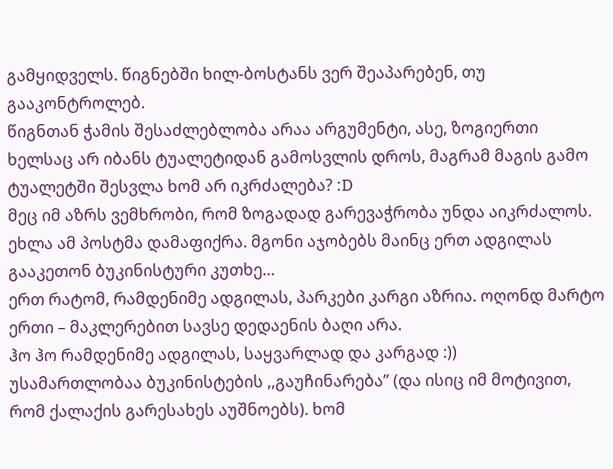გამყიდველს. წიგნებში ხილ-ბოსტანს ვერ შეაპარებენ, თუ გააკონტროლებ.
წიგნთან ჭამის შესაძლებლობა არაა არგუმენტი, ასე, ზოგიერთი ხელსაც არ იბანს ტუალეტიდან გამოსვლის დროს, მაგრამ მაგის გამო ტუალეტში შესვლა ხომ არ იკრძალება? :D
მეც იმ აზრს ვემხრობი, რომ ზოგადად გარევაჭრობა უნდა აიკრძალოს.
ეხლა ამ პოსტმა დამაფიქრა. მგონი აჯობებს მაინც ერთ ადგილას გააკეთონ ბუკინისტური კუთხე…
ერთ რატომ, რამდენიმე ადგილას, პარკები კარგი აზრია. ოღონდ მარტო ერთი – მაკლერებით სავსე დედაენის ბაღი არა.
ჰო ჰო რამდენიმე ადგილას, საყვარლად და კარგად :))
უსამართლობაა ბუკინისტების ,,გაუჩინარება” (და ისიც იმ მოტივით, რომ ქალაქის გარესახეს აუშნოებს). ხომ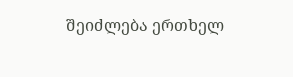შეიძლება ერთხელ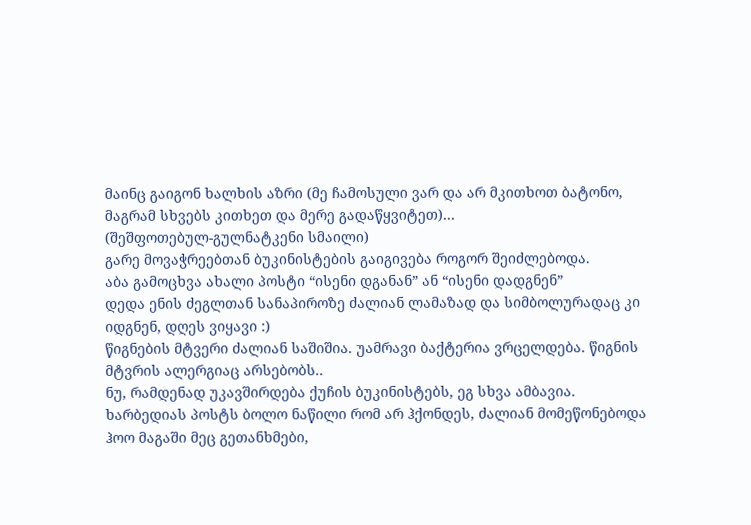მაინც გაიგონ ხალხის აზრი (მე ჩამოსული ვარ და არ მკითხოთ ბატონო, მაგრამ სხვებს კითხეთ და მერე გადაწყვიტეთ)…
(შეშფოთებულ-გულნატკენი სმაილი)
გარე მოვაჭრეებთან ბუკინისტების გაიგივება როგორ შეიძლებოდა.
აბა გამოცხვა ახალი პოსტი “ისენი დგანან” ან “ისენი დადგნენ”
დედა ენის ძეგლთან სანაპიროზე ძალიან ლამაზად და სიმბოლურადაც კი იდგნენ, დღეს ვიყავი :)
წიგნების მტვერი ძალიან საშიშია. უამრავი ბაქტერია ვრცელდება. წიგნის მტვრის ალერგიაც არსებობს..
ნუ, რამდენად უკავშირდება ქუჩის ბუკინისტებს, ეგ სხვა ამბავია.
ხარბედიას პოსტს ბოლო ნაწილი რომ არ ჰქონდეს, ძალიან მომეწონებოდა
ჰოო მაგაში მეც გეთანხმები,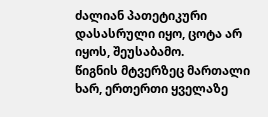ძალიან პათეტიკური დასასრული იყო, ცოტა არ იყოს, შეუსაბამო.
წიგნის მტვერზეც მართალი ხარ, ერთერთი ყველაზე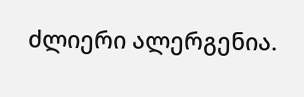ძლიერი ალერგენია.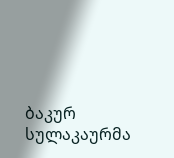ბაკურ სულაკაურმა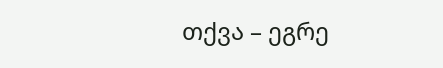თქვა – ეგრე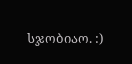სჯობიაო. :)